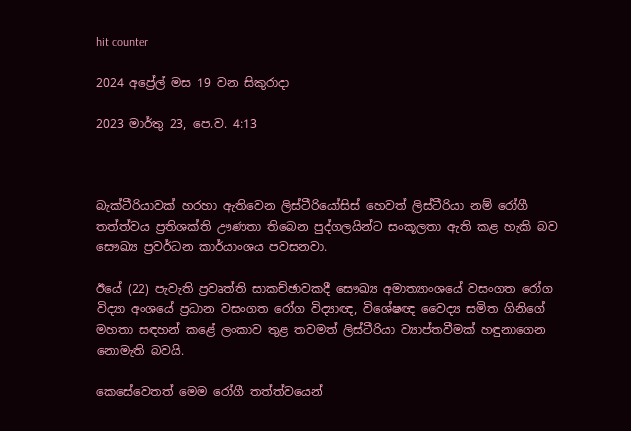hit counter

2024 අප්‍රේල් මස 19 වන සිකුරාදා

2023 මාර්තු 23, පෙ.ව. 4:13



බැක්ටීරියාවක් හරහා ඇතිවෙන ලිස්ටීරියෝසිස් හෙවත් ලිස්ටීරියා නම් රෝගී තත්ත්වය ප්‍රතිශක්ති ඌණතා තිබෙන පුද්ගලයින්ට සංකූලතා ඇති කළ හැකි බව සෞඛ්‍ය ප්‍රවර්ධන කාර්යාංශය පවසනවා.

ඊයේ (22) පැවැති ප්‍රවෘත්ති සාකච්ඡාවකදී සෞඛ්‍ය අමාත්‍යාංශයේ වසංගත රෝග විද්‍යා අංශයේ ප්‍රධාන වසංගත රෝග විද්‍යාඥ, විශේෂඥ වෛද්‍ය සමිත ගිනිගේ මහතා සඳහන් කළේ ලංකාව තුළ තවමත් ලිස්ටීරියා ව්‍යාප්තවීමක් හඳුනාගෙන නොමැති බවයි.

කෙසේවෙතත් මෙම රෝගී තත්ත්වයෙන්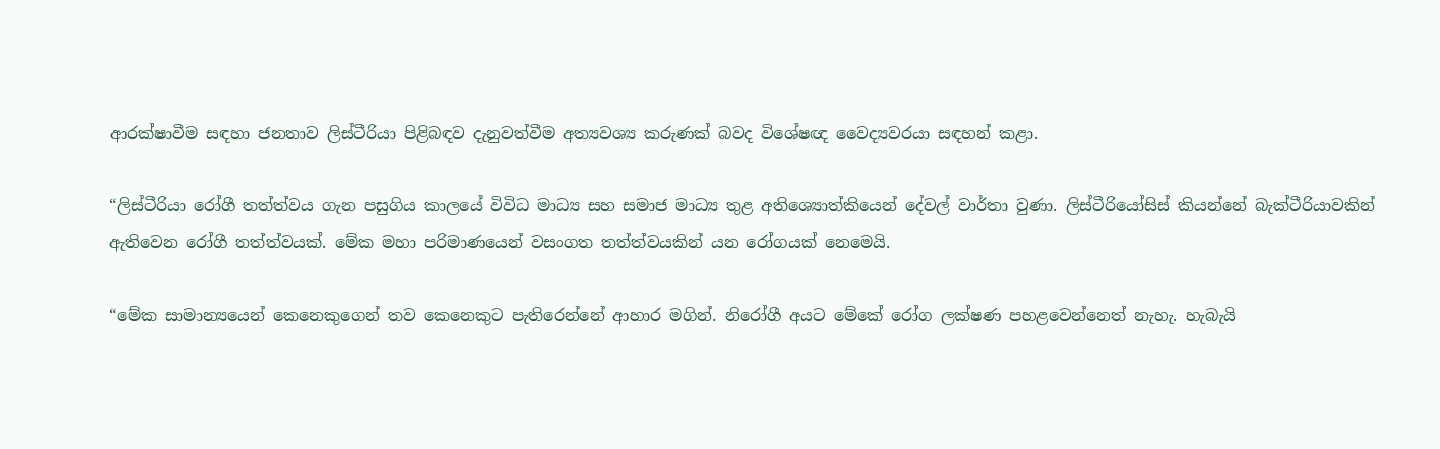ආරක්ෂාවීම සඳහා ජනතාව ලිස්ටීරියා පිළිබඳව දැනුවත්වීම අත්‍යවශ්‍ය කරුණක් බවද විශේෂඥ වෛද්‍යවරයා සඳහන් කළා.

“ලිස්ටීරියා රෝගී තත්ත්වය ගැන පසුගිය කාලයේ විවිධ මාධ්‍ය සහ සමාජ මාධ්‍ය තුළ අතිශ්‍යොත්කියෙන් දේවල් වාර්තා වුණා. ලිස්ටීරියෝසිස් කියන්නේ බැක්ටීරියාවකින් ඇතිවෙන රෝගී තත්ත්වයක්. මේක මහා පරිමාණයෙන් වසංගත තත්ත්වයකින් යන රෝගයක් නෙමෙයි.

“මේක සාමාන්‍යයෙන් කෙනෙකුගෙන් තව කෙනෙකුට පැතිරෙන්නේ ආහාර මගින්. නිරෝගී අයට මේකේ රෝග ලක්ෂණ පහළවෙන්නෙත් නැහැ. හැබැයි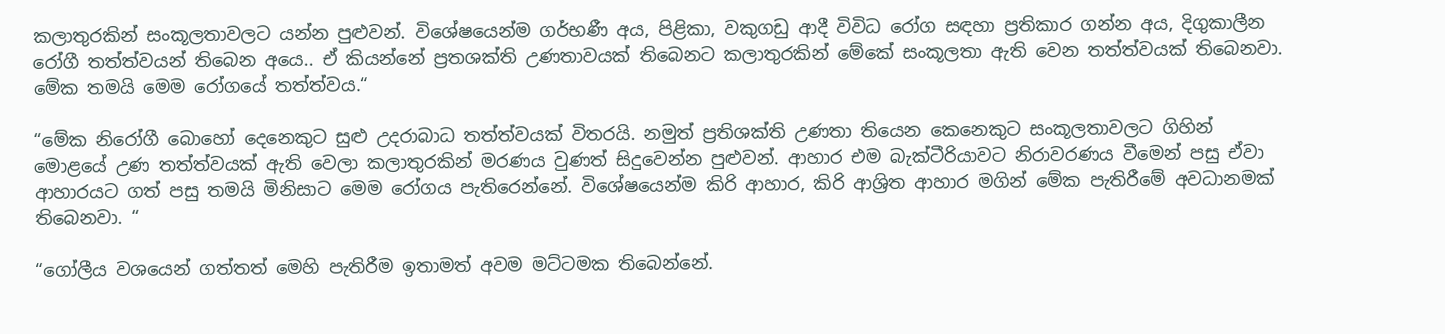කලාතුරකින් සංකූලතාවලට යන්න පුළුවන්. විශේෂයෙන්ම ගර්භණී අය, පිළිකා, වකුගඩු ආදී විවිධ රෝග සඳහා ප්‍රතිකාර ගන්න අය, දිගුකාලීන රෝගී තත්ත්වයන් තිබෙන අය‍ෙ.. ඒ කියන්නේ ප්‍රතශක්ති උණතාවයක් තිබෙනට කලාතුරකින් මේකේ සංකූලතා ඇති වෙන තත්ත්වයක් තිබෙනවා. මේක තමයි මෙම රෝගයේ තත්ත්වය.“

“මේක නිරෝගී බොහෝ දෙනෙකුට සුළු උදරාබාධ තත්ත්වයක් විතරයි. නමුත් ප්‍රතිශක්ති උණතා තියෙන කෙනෙකුට සංකූලතාවලට ගිහින් මොළයේ උණ තත්ත්වයක් ඇති වෙලා කලාතුරකින් මරණය වුණත් සිදුවෙන්න පුළුවන්. ආහාර එම බැක්ටීරියාවට නිරාවරණය වීමෙන් පසු ඒවා ආහාරයට ගත් පසු තමයි මිනිසාට මෙම රෝගය පැතිරෙන්නේ. විශේෂයෙන්ම කිරි ආහාර, කිරි ආශ්‍රිත ආහාර මගින් මේක පැතිරීමේ අවධානමක් තිබෙනවා. “

“ගෝලීය වශයෙන් ගත්තත් මෙහි පැතිරීම ඉතාමත් අවම මට්ටමක තිබෙන්නේ.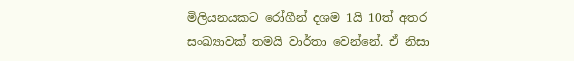මිලියනයකට රෝගීන් දශම 1යි 10ත් අතර සංඛ්‍යාවක් තමයි වාර්තා වෙන්නේ. ඒ නිසා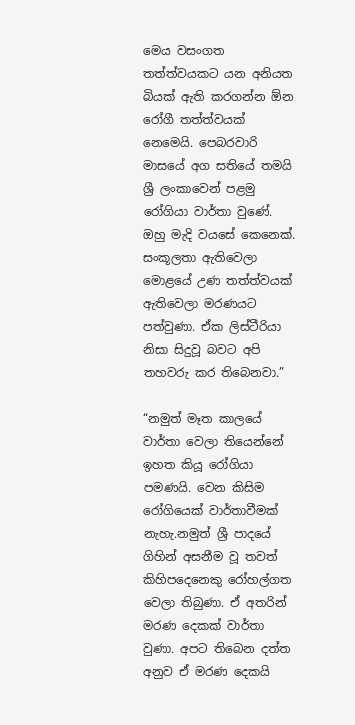මෙය වසංගත තත්ත්වයකට යන අනියත බියක් ඇති කරගන්න ඕන රෝගී තත්ත්වයක් නෙමෙයි. පෙබරවාරි මාසයේ අග සතියේ තමයි ශ්‍රී ලංකාවෙන් පළමු රෝගියා වාර්තා වුණේ. ඔහු මැදි වයසේ කෙනෙක්. සංකූලතා ඇතිවෙලා මොළයේ උණ තත්ත්වයක් ඇතිවෙලා මරණයට පත්වුණා. ඒක ලිස්ටීරියා නිසා සිදුවූ බවට අපි තහවරු කර තිබෙනවා.”

“නමුත් මෑත කාලයේ වාර්තා වෙලා තියෙන්නේ ඉහත කියූ රෝගියා පමණයි. වෙන කිසිම රෝගියෙක් වාර්තාවීමක් නැහැ.නමුත් ශ්‍රී පාදයේ ගිහින් අසනීම වූ තවත් කිහිපදෙනෙකු රෝහල්ගත වෙලා තිබුණා. ඒ අතරින් මරණ දෙකක් වාර්තා වුණා. අපට තිබෙන දත්ත අනුව ඒ මරණ දෙකයි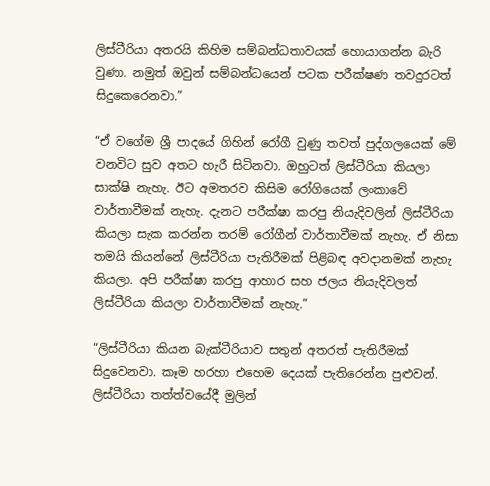ලිස්ටීරියා අතරයි කිහිම සම්බන්ධතාවයක් හොයාගන්න බැරි වුණා. නමුත් ඔවුන් සම්බන්ධයෙන් පටක පරීක්ෂණ තවදුරටත් සිදුකෙරෙනවා.”

“ඒ වගේම ශ්‍රී පාදයේ ගිහින් රෝගී වුණු තවත් පුද්ගලයෙක් මේ වනවිට සුව අතට හැරී සිටිනවා. ඔහුටත් ලිස්ටීරියා කියලා සාක්ෂි නැහැ. ඊට අමතරව කිසිම රෝගියෙක් ලංකාවේ වාර්තාවීමක් නැහැ. දැනට පරීක්ෂා කරපු නියැදිවලින් ලිස්ටීරියා කියලා සැක කරන්න තරම් රෝගීන් වාර්තාවීමක් නැහැ. ඒ නිසා තමයි කියන්නේ ලිස්ටීරියා පැතිරීමක් පිළිබඳ අවදානමක් නැහැ කියලා. අපි පරීක්ෂා කරපු ආහාර සහ ජලය නියැදිවලත් ලිස්ටීරියා කියලා වාර්තාවීමක් නැහැ.”

“ලිස්ටීරියා කියන බැක්ටීරියාව සතුන් අතරත් පැතිරීමක් සිදුවෙනවා. කෑම හරහා එහෙම දෙයක් පැතිරෙන්න පුළුවන්. ලිස්ටීරියා තත්ත්වයේදී මුලින්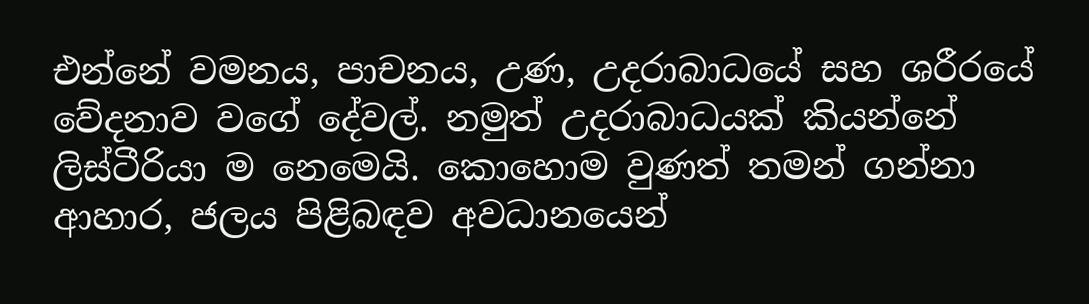එන්නේ වමනය, පාචනය, උණ, උදරාබාධයේ සහ ශරීරයේ වේදනාව වගේ දේවල්. නමුත් උදරාබාධයක් කියන්නේ ලිස්ටීරියා ම නෙමෙයි. කොහොම වුණත් තමන් ගන්නා ආහාර, ජලය පිළිබඳව අවධානයෙන්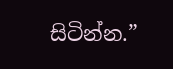සිටින්න.”